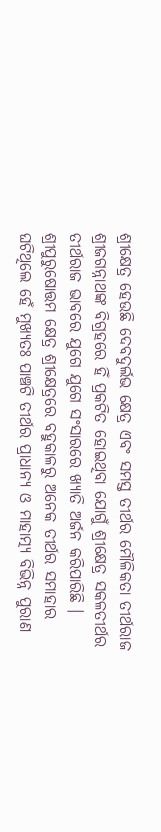ଶ୍ରୀକ୍ଷେତ୍ର ହେଉଛି ଦେବଦୁର୍ଲଭ କ୍ଷେତ୍ର ଏବଂ ସମସ୍ତ ତୀର୍ଥର ମୌଳିକତା ତୀର୍ଥରାଜ ଶ୍ରୀଜଗନ୍ନାଥଙ୍କ ବିଗ୍ରହରେ ହିଁ ପ୍ରକଟିତ ହୋଇଥିବା ଯୋଗୁଁ ଶ୍ରୀକ୍ଷେତ୍ର ସକଳତୀର୍ଥର ତୀର୍ଥରାଜ ଭାବରେ ଯୁଗେ ଯୁଗେ ସଂସାରରେ ଖ୍ୟାତି ଅର୍ଜନ କରିପାରିଛି । ଶ୍ରୀପୁରୁଷୋତ୍ତମ କ୍ଷେତ୍ର ଶ୍ରୀକ୍ଷେତ୍ରରେ ବହୁକାଳରୁ ଅନେକ ତୀର୍ଥର ସମାହାର ଘଟିଥିଲେ ହେଁ ମୁଖ୍ୟତଃ ପାଞ୍ଚଟି ତୀର୍ଥର ପ୍ରାଧାନ୍ୟ ଓ ମାହାତ୍ମ୍ୟ ବିଭିନ୍ନ ପୁରାଣ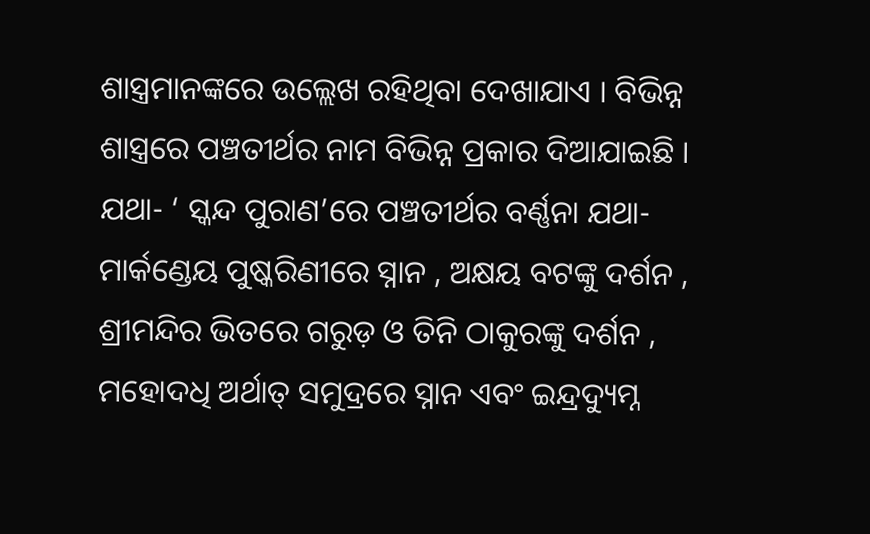ଶାସ୍ତ୍ରମାନଙ୍କରେ ଉଲ୍ଲେଖ ରହିଥିବା ଦେଖାଯାଏ । ବିଭିନ୍ନ ଶାସ୍ତ୍ରରେ ପଞ୍ଚତୀର୍ଥର ନାମ ବିଭିନ୍ନ ପ୍ରକାର ଦିଆଯାଇଛି । ଯଥା- ‘ ସ୍କନ୍ଦ ପୁରାଣ’ରେ ପଞ୍ଚତୀର୍ଥର ବର୍ଣ୍ଣନା ଯଥା- ମାର୍କଣ୍ଡେୟ ପୁଷ୍କରିଣୀରେ ସ୍ନାନ , ଅକ୍ଷୟ ବଟଙ୍କୁ ଦର୍ଶନ , ଶ୍ରୀମନ୍ଦିର ଭିତରେ ଗରୁଡ଼ ଓ ତିନି ଠାକୁରଙ୍କୁ ଦର୍ଶନ , ମହୋଦଧି ଅର୍ଥାତ୍ ସମୁଦ୍ରରେ ସ୍ନାନ ଏବଂ ଇନ୍ଦ୍ରଦ୍ୟୁମ୍ନ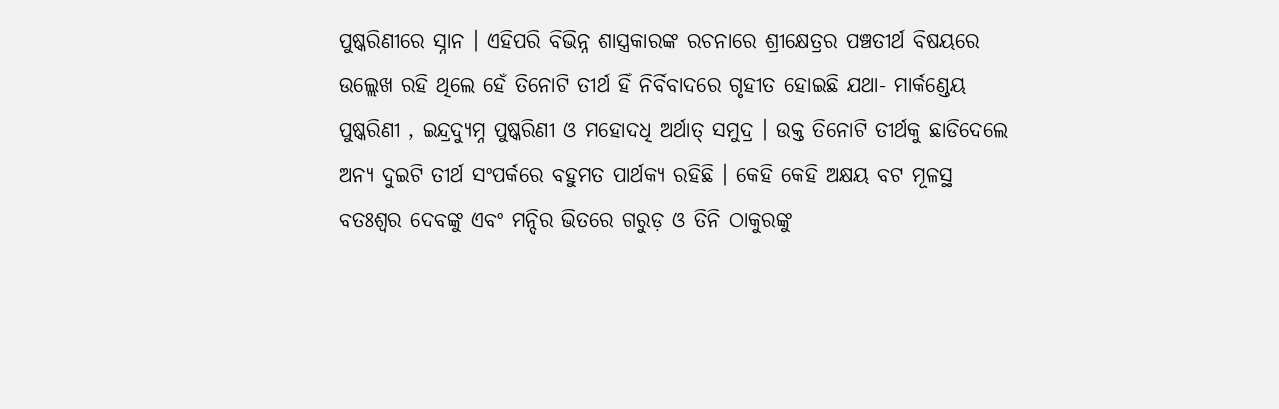ପୁଷ୍କରିଣୀରେ ସ୍ନାନ । ଏହିପରି ବିଭିନ୍ନ ଶାସ୍ତ୍ରକାରଙ୍କ ରଚନାରେ ଶ୍ରୀକ୍ଷେତ୍ରର ପଞ୍ଚତୀର୍ଥ ବିଷୟରେ ଉଲ୍ଲେଖ ରହି ଥିଲେ ହେଁ ତିନୋଟି ତୀର୍ଥ ହିଁ ନିର୍ବିବାଦରେ ଗୃହୀତ ହୋଇଛି ଯଥା- ମାର୍କଣ୍ଡେୟ ପୁଷ୍କରିଣୀ , ଇନ୍ଦ୍ରଦ୍ୟୁମ୍ନ ପୁଷ୍କରିଣୀ ଓ ମହୋଦଧି ଅର୍ଥାତ୍ ସମୁଦ୍ର । ଉକ୍ତ ତିନୋଟି ତୀର୍ଥକୁ ଛାଡିଦେଲେ ଅନ୍ୟ ଦୁଇଟି ତୀର୍ଥ ସଂପର୍କରେ ବହୁମତ ପାର୍ଥକ୍ୟ ରହିଛି । କେହି କେହି ଅକ୍ଷୟ ବଟ ମୂଳସ୍ଥ ବତଃଶ୍ଵର ଦେବଙ୍କୁ ଏବଂ ମନ୍ଦିର ଭିତରେ ଗରୁଡ଼ ଓ ତିନି ଠାକୁରଙ୍କୁ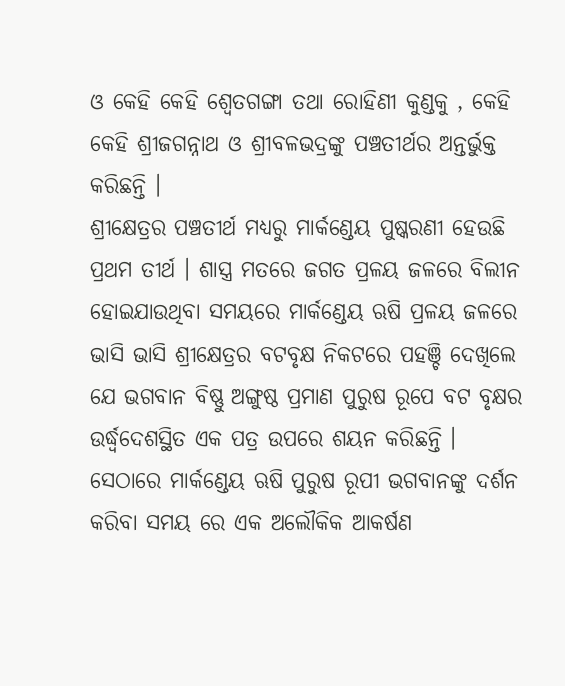ଓ କେହି କେହି ଶ୍ୱେତଗଙ୍ଗା ତଥା ରୋହିଣୀ କୁଣ୍ଡକୁ , କେହି କେହି ଶ୍ରୀଜଗନ୍ନାଥ ଓ ଶ୍ରୀବଳଭଦ୍ରଙ୍କୁ ପଞ୍ଚତୀର୍ଥର ଅନ୍ତର୍ଭୁକ୍ତ କରିଛନ୍ତି ।
ଶ୍ରୀକ୍ଷେତ୍ରର ପଞ୍ଚତୀର୍ଥ ମଧ୍ୟରୁ ମାର୍କଣ୍ଡେୟ ପୁଷ୍କରଣୀ ହେଉଛି ପ୍ରଥମ ତୀର୍ଥ । ଶାସ୍ତ୍ର ମତରେ ଜଗତ ପ୍ରଳୟ ଜଳରେ ବିଲୀନ ହୋଇଯାଉଥିବା ସମୟରେ ମାର୍କଣ୍ଡେୟ ଋଷି ପ୍ରଳୟ ଜଳରେ ଭାସି ଭାସି ଶ୍ରୀକ୍ଷେତ୍ରର ବଟବୃକ୍ଷ ନିକଟରେ ପହଞ୍ଚି ଦେଖିଲେ ଯେ ଭଗବାନ ବିଷ୍ଣୁ ଅଙ୍ଗୁଷ୍ଠ ପ୍ରମାଣ ପୁରୁଷ ରୂପେ ବଟ ବୃକ୍ଷର ଉର୍ଦ୍ଧ୍ୱଦେଶସ୍ଥିତ ଏକ ପତ୍ର ଉପରେ ଶୟନ କରିଛନ୍ତି । ସେଠାରେ ମାର୍କଣ୍ଡେୟ ଋଷି ପୁରୁଷ ରୂପୀ ଭଗବାନଙ୍କୁ ଦର୍ଶନ କରିବା ସମୟ ରେ ଏକ ଅଲୌକିକ ଆକର୍ଷଣ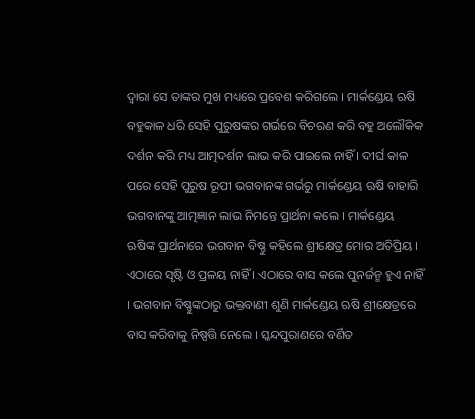ଦ୍ବାରା ସେ ତାଙ୍କର ମୁଖ ମଧ୍ୟରେ ପ୍ରବେଶ କରିଗଲେ । ମାର୍କଣ୍ଡେୟ ଋଷି ବହୁକାଳ ଧରି ସେହି ପୁରୁଷଙ୍କର ଗର୍ଭରେ ବିଚରଣ କରି ବହୁ ଅଲୌକିକ ଦର୍ଶନ କରି ମଧ୍ୟ ଆତ୍ମଦର୍ଶନ ଲାଭ କରି ପାଇଲେ ନାହିଁ । ଦୀର୍ଘ କାଳ ପରେ ସେହି ପୁରୁଷ ରୂପୀ ଭଗବାନଙ୍କ ଗର୍ଭରୁ ମାର୍କଣ୍ଡେୟ ଋଷି ବାହାରି ଭଗବାନଙ୍କୁ ଆତ୍ମଜ୍ଞାନ ଲାଭ ନିମନ୍ତେ ପ୍ରାର୍ଥନା କଲେ । ମାର୍କଣ୍ଡେୟ ଋଷିଙ୍କ ପ୍ରାର୍ଥନାରେ ଭଗବାନ ବିଷ୍ଣୁ କହିଲେ ଶ୍ରୀକ୍ଷେତ୍ର ମୋର ଅତିପ୍ରିୟ । ଏଠାରେ ସୃଷ୍ଟି ଓ ପ୍ରଳୟ ନାହିଁ । ଏଠାରେ ବାସ କଲେ ପୁନର୍ଜନ୍ମ ହୁଏ ନାହିଁ । ଭଗବାନ ବିଷ୍ଣୁଙ୍କଠାରୁ ଭକ୍ତବାଣୀ ଶୁଣି ମାର୍କଣ୍ଡେୟ ଋଷି ଶ୍ରୀକ୍ଷେତ୍ରରେ ବାସ କରିବାକୁ ନିଷ୍ପତ୍ତି ନେଲେ । ସ୍କନ୍ଦପୁରାଣରେ ବର୍ଣିତ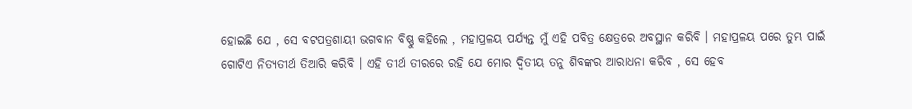ହୋଇଛି ଯେ , ସେ ବଟପତ୍ରଶାୟୀ ଭଗବାନ ବିଷ୍ଣୁ କହିଲେ , ମହାପ୍ରଳୟ ପର୍ଯ୍ୟନ୍ତ ମୁଁ ଏହି ପବିତ୍ର କ୍ଷେତ୍ରରେ ଅବସ୍ଥାନ କରିବି । ମହାପ୍ରଳୟ ପରେ ତୁମ୍ଭ ପାଇଁ ଗୋଟିଏ ନିତ୍ୟତୀର୍ଥ ତିଆରି କରିବି । ଏହି ତୀର୍ଥ ତୀରରେ ରହି ଯେ ମୋର ଦ୍ବିତୀୟ ତନୁ ଶିବଙ୍କର ଆରାଧନା କରିବ , ସେ ହେବ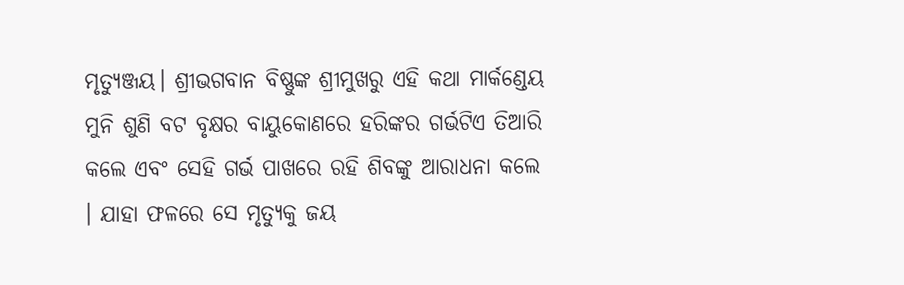ମୃତ୍ୟୁଞ୍ଜୟ। ଶ୍ରୀଭଗବାନ ବିଷ୍ଣୁଙ୍କ ଶ୍ରୀମୁଖରୁ ଏହି କଥା ମାର୍କଣ୍ଡେୟ ମୁନି ଶୁଣି ବଟ ବୃକ୍ଷର ବାୟୁକୋଣରେ ହରିଙ୍କର ଗର୍ଭଟିଏ ତିଆରି କଲେ ଏବଂ ସେହି ଗର୍ଭ ପାଖରେ ରହି ଶିବଙ୍କୁ ଆରାଧନା କଲେ । ଯାହା ଫଳରେ ସେ ମୃତ୍ୟୁକୁ ଜୟ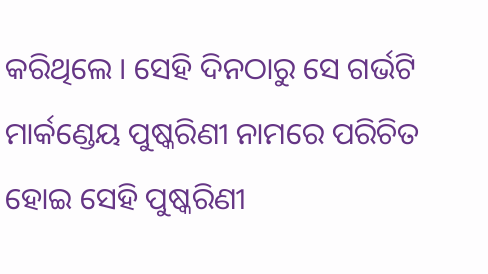କରିଥିଲେ । ସେହି ଦିନଠାରୁ ସେ ଗର୍ଭଟି ମାର୍କଣ୍ଡେୟ ପୁଷ୍କରିଣୀ ନାମରେ ପରିଚିତ ହୋଇ ସେହି ପୁଷ୍କରିଣୀ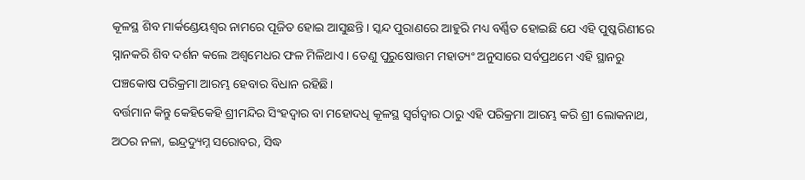କୂଳସ୍ଥ ଶିବ ମାର୍କଣ୍ଡେୟଶ୍ଵର ନାମରେ ପୂଜିତ ହୋଇ ଆସୁଛନ୍ତି । ସ୍କନ୍ଦ ପୁରାଣରେ ଆହୁରି ମଧ୍ୟ ବର୍ଣ୍ଣିତ ହୋଇଛି ଯେ ଏହି ପୁଷ୍କରିଣୀରେ ସ୍ନାନକରି ଶିବ ଦର୍ଶନ କଲେ ଅଶ୍ଵମେଧର ଫଳ ମିଳିଥାଏ । ତେଣୁ ପୁରୁଷୋତ୍ତମ ମହାତ୍ୟଂ ଅନୁସାରେ ସର୍ବପ୍ରଥମେ ଏହି ସ୍ଥାନରୁ ପଞ୍ଚକୋଷ ପରିକ୍ରମା ଆରମ୍ଭ ହେବାର ବିଧାନ ରହିଛି।
ବର୍ତ୍ତମାନ କିନ୍ତୁ କେହିକେହି ଶ୍ରୀମନ୍ଦିର ସିଂହଦ୍ଵାର ବା ମହୋଦଧି କୂଳସ୍ଥ ସ୍ୱର୍ଗଦ୍ୱାର ଠାରୁ ଏହି ପରିକ୍ରମା ଆରମ୍ଭ କରି ଶ୍ରୀ ଲୋକନାଥ, ଅଠର ନଳା, ଇନ୍ଦ୍ରଦ୍ୟୁମ୍ନ ସରୋବର, ସିଦ୍ଧ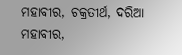ମହାବୀର, ଚକ୍ରତୀର୍ଥ, ଦରିଆ ମହାବୀର,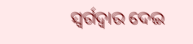ସ୍ୱର୍ଗଦ୍ୱାର ଦେଇ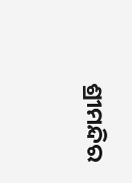ଶ୍ରୀମନ୍ଦିର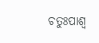ଚତୁଃପାଶ୍ୱ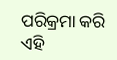ପରିକ୍ରମା କରି ଏହି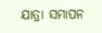ଯାତ୍ରା ସମାପନ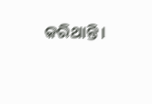କରିଥାନ୍ତି।